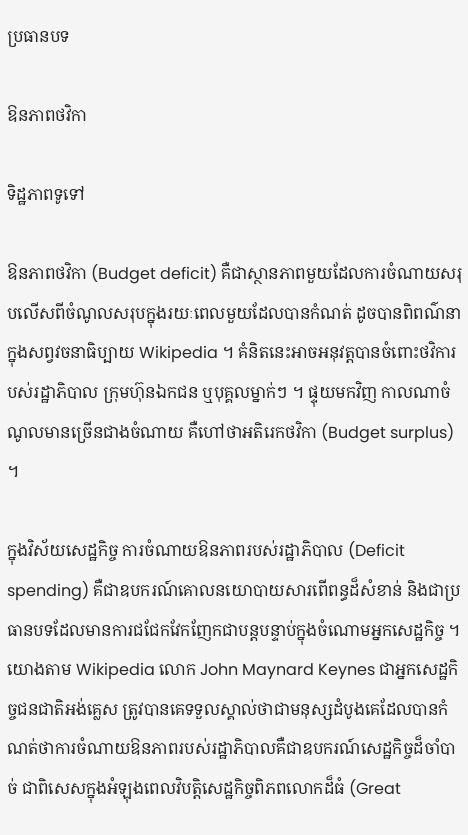ប្រធានបទ

ឱនភាពថវិកា

ទិដ្ឋភាពទូទៅ

ឱនភាពថវិកា (Budget deficit) គឺជាស្ថានភាពមួយដែលការចំណាយសរុបលើសពីចំណូលសរុបក្នុងរយៈពេលមួយដែលបានកំណត់ ដូចបានពិពណ៌នាក្នុងសព្វវចនាធិប្បាយ Wikipedia ។ គំនិតនេះអាចអនុវត្តបានចំពោះថវិការបស់រដ្ឋាភិបាល ក្រុមហ៊ុនឯកជន ឬបុគ្គលម្នាក់ៗ ។ ផ្ទុយមកវិញ កាលណាចំណូលមានច្រើនជាងចំណាយ គឺហៅថាអតិរេកថវិកា (Budget surplus) ។

ក្នុងវិស័យសេដ្ឋកិច្ច ការចំណាយឱនភាពរបស់រដ្ឋាភិបាល (Deficit spending) គឺជាឧបករណ៍គោលនយោបាយសារពើពន្ធដ៏សំខាន់ និងជាប្រធានបទដែលមានការជជែកវែកញែកជាបន្តបន្ទាប់ក្នុងចំណោមអ្នកសេដ្ឋកិច្ច ។ យោងតាម Wikipedia លោក John Maynard Keynes ជាអ្នកសេដ្ឋកិច្ចជនជាតិអង់គ្លេស ត្រូវបានគេទទួលស្គាល់ថាជាមនុស្សដំបូងគេដែលបានកំណត់ថាការចំណាយឱនភាពរបស់រដ្ឋាភិបាលគឺជាឧបករណ៍សេដ្ឋកិច្ចដ៏ចាំបាច់ ជាពិសេសក្នុងអំឡុងពេលវិបត្តិសេដ្ឋកិច្ចពិភពលោកដ៏ធំ (Great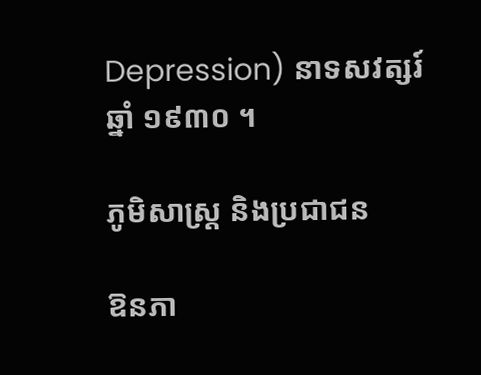Depression) នាទសវត្សរ៍ឆ្នាំ ១៩៣០ ។

ភូមិសាស្ត្រ និងប្រជាជន

ឱនភា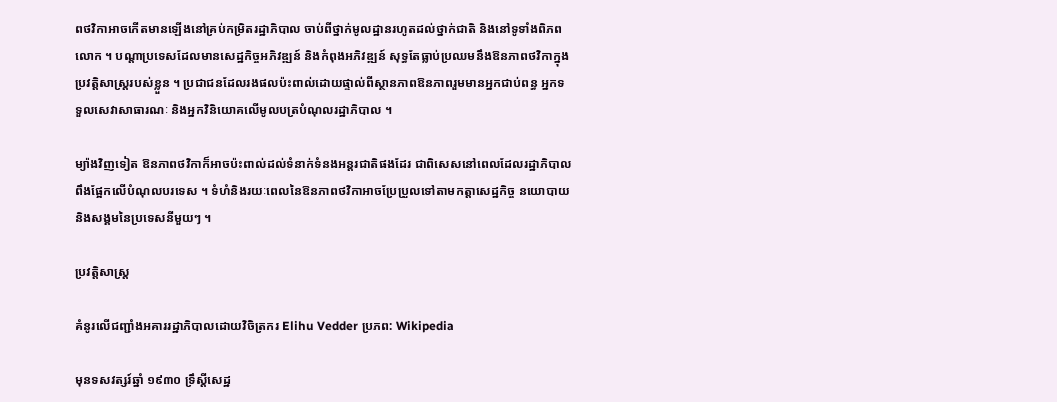ពថវិកាអាចកើតមានឡើងនៅគ្រប់កម្រិតរដ្ឋាភិបាល ចាប់ពីថ្នាក់មូលដ្ឋានរហូតដល់ថ្នាក់ជាតិ និងនៅទូទាំងពិភពលោក ។ បណ្តាប្រទេសដែលមានសេដ្ឋកិច្ចអភិវឌ្ឍន៍ និងកំពុងអភិវឌ្ឍន៍ សុទ្ធតែធ្លាប់ប្រឈមនឹងឱនភាពថវិកាក្នុងប្រវត្តិសាស្ត្ររបស់ខ្លួន ។ ប្រជាជនដែលរងផលប៉ះពាល់ដោយផ្ទាល់ពីស្ថានភាពឱនភាពរួមមានអ្នកជាប់ពន្ធ អ្នកទទួលសេវាសាធារណៈ និងអ្នកវិនិយោគលើមូលបត្របំណុលរដ្ឋាភិបាល ។

ម្យ៉ាងវិញទៀត ឱនភាពថវិកាក៏អាចប៉ះពាល់ដល់ទំនាក់ទំនងអន្តរជាតិផងដែរ ជាពិសេសនៅពេលដែលរដ្ឋាភិបាលពឹងផ្អែកលើបំណុលបរទេស ។ ទំហំនិងរយៈពេលនៃឱនភាពថវិកាអាចប្រែប្រួលទៅតាមកត្តាសេដ្ឋកិច្ច នយោបាយ និងសង្គមនៃប្រទេសនីមួយៗ ។

ប្រវត្តិសាស្ត្រ

គំនូរលើជញ្ជាំងអគាររដ្ឋាភិបាលដោយវិចិត្រករ Elihu Vedder ប្រភព: Wikipedia

មុនទសវត្សរ៍ឆ្នាំ ១៩៣០ ទ្រឹស្ដីសេដ្ឋ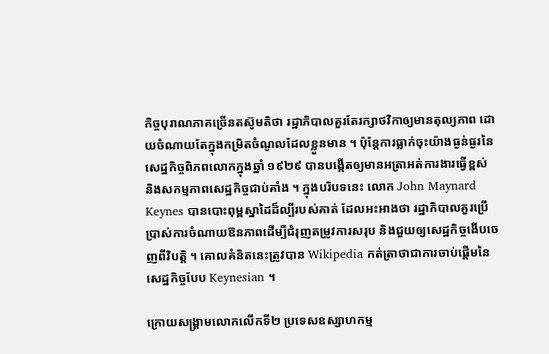កិច្ចបុរាណភាគច្រើនតស៊ូមតិថា រដ្ឋាភិបាលគួរតែរក្សាថវិកាឲ្យមានតុល្យភាព ដោយចំណាយតែក្នុងកម្រិតចំណូលដែលខ្លួនមាន ។ ប៉ុន្តែការធ្លាក់ចុះយ៉ាងធ្ងន់ធ្ងរនៃសេដ្ឋកិច្ចពិភពលោកក្នុងឆ្នាំ ១៩២៩ បានបង្កើតឲ្យមានអត្រាអត់ការងារធ្វើខ្ពស់ និងសកម្មភាពសេដ្ឋកិច្ចជាប់គាំង ។ ក្នុងបរិបទនេះ លោក John Maynard Keynes បានបោះពុម្ពស្នាដៃដ៏ល្បីរបស់គាត់ ដែលអះអាងថា រដ្ឋាភិបាលគួរប្រើប្រាស់ការចំណាយឱនភាពដើម្បីជំរុញតម្រូវការសរុប និងជួយឲ្យសេដ្ឋកិច្ចងើបចេញពីវិបត្តិ ។ គោលគំនិតនេះត្រូវបាន Wikipedia កត់ត្រាថាជាការចាប់ផ្តើមនៃសេដ្ឋកិច្ចបែប Keynesian ។

ក្រោយសង្គ្រាមលោកលើកទី២ ប្រទេសឧស្សាហកម្ម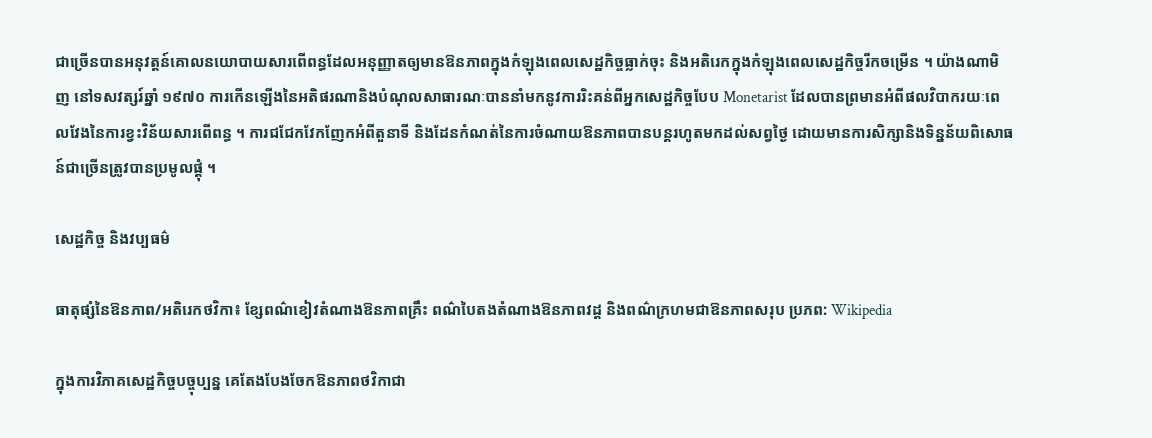ជាច្រើនបានអនុវត្តន៍គោលនយោបាយសារពើពន្ធដែលអនុញ្ញាតឲ្យមានឱនភាពក្នុងកំឡុងពេលសេដ្ឋកិច្ចធ្លាក់ចុះ និងអតិរេកក្នុងកំឡុងពេលសេដ្ឋកិច្ចរីកចម្រើន ។ យ៉ាងណាមិញ នៅទសវត្សរ៍ឆ្នាំ ១៩៧០ ការកើនឡើងនៃអតិផរណានិងបំណុលសាធារណៈបាននាំមកនូវការរិះគន់ពីអ្នកសេដ្ឋកិច្ចបែប Monetarist ដែលបានព្រមានអំពីផលវិបាករយៈពេលវែងនៃការខ្វះវិន័យសារពើពន្ធ ។ ការជជែកវែកញែកអំពីតួនាទី និងដែនកំណត់នៃការចំណាយឱនភាពបានបន្តរហូតមកដល់សព្វថ្ងៃ ដោយមានការសិក្សានិងទិន្នន័យពិសោធន៍ជាច្រើនត្រូវបានប្រមូលផ្តុំ ។

សេដ្ឋកិច្ច និងវប្បធម៌

ធាតុផ្សំនៃឱនភាព/អតិរេកថវិកា៖ ខ្សែពណ៌ខៀវតំណាងឱនភាពគ្រឹះ ពណ៌បៃតងតំណាងឱនភាពវដ្ដ និងពណ៌ក្រហមជាឱនភាពសរុប ប្រភព: Wikipedia

ក្នុងការវិភាគសេដ្ឋកិច្ចបច្ចុប្បន្ន គេតែងបែងចែកឱនភាពថវិកាជា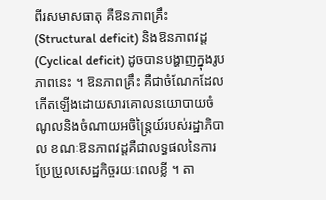ពីរសមាសធាតុ គឺឱនភាពគ្រឹះ (Structural deficit) និងឱនភាពវដ្ដ (Cyclical deficit) ដូចបានបង្ហាញក្នុងរូបភាពនេះ ។ ឱនភាពគ្រឹះ គឺជាចំណែកដែលកើតឡើងដោយសារគោលនយោបាយចំណូលនិងចំណាយអចិន្ត្រៃយ៍របស់រដ្ឋាភិបាល ខណៈឱនភាពវដ្ដគឺជាលទ្ធផលនៃការប្រែប្រួលសេដ្ឋកិច្ចរយៈពេលខ្លី ។ តា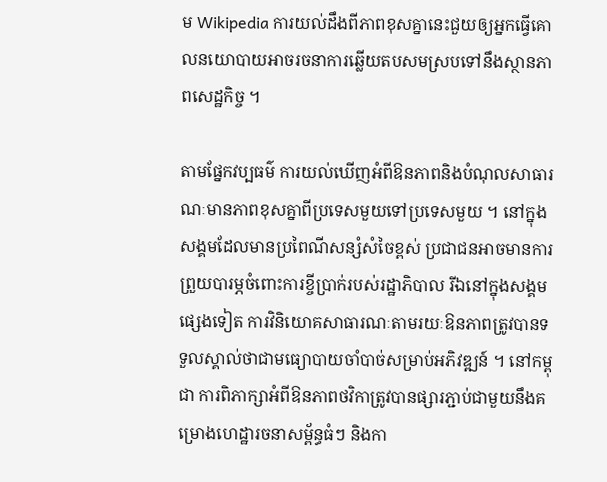ម Wikipedia ការយល់ដឹងពីភាពខុសគ្នានេះជួយឲ្យអ្នកធ្វើគោលនយោបាយអាចរចនាការឆ្លើយតបសមស្របទៅនឹងស្ថានភាពសេដ្ឋកិច្ច ។

តាមផ្នែកវប្បធម៌ ការយល់ឃើញអំពីឱនភាពនិងបំណុលសាធារណៈមានភាពខុសគ្នាពីប្រទេសមួយទៅប្រទេសមួយ ។ នៅក្នុងសង្គមដែលមានប្រពៃណីសន្សំសំចៃខ្ពស់ ប្រជាជនអាចមានការព្រួយបារម្ភចំពោះការខ្ចីប្រាក់របស់រដ្ឋាភិបាល រីឯនៅក្នុងសង្គមផ្សេងទៀត ការវិនិយោគសាធារណៈតាមរយៈឱនភាពត្រូវបានទទួលស្គាល់ថាជាមធ្យោបាយចាំបាច់សម្រាប់អភិវឌ្ឍន៍ ។ នៅកម្ពុជា ការពិភាក្សាអំពីឱនភាពថវិកាត្រូវបានផ្សារភ្ជាប់ជាមួយនឹងគម្រោងហេដ្ឋារចនាសម្ព័ន្ធធំៗ និងកា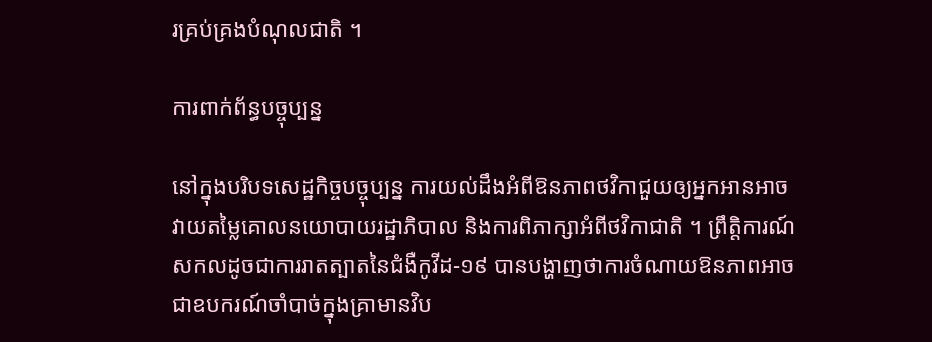រគ្រប់គ្រងបំណុលជាតិ ។

ការពាក់ព័ន្ធបច្ចុប្បន្ន

នៅក្នុងបរិបទសេដ្ឋកិច្ចបច្ចុប្បន្ន ការយល់ដឹងអំពីឱនភាពថវិកាជួយឲ្យអ្នកអានអាចវាយតម្លៃគោលនយោបាយរដ្ឋាភិបាល និងការពិភាក្សាអំពីថវិកាជាតិ ។ ព្រឹត្តិការណ៍សកលដូចជាការរាតត្បាតនៃជំងឺកូវីដ-១៩ បានបង្ហាញថាការចំណាយឱនភាពអាចជាឧបករណ៍ចាំបាច់ក្នុងគ្រាមានវិប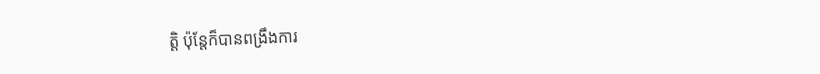ត្តិ ប៉ុន្តែក៏បានពង្រឹងការ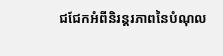ជជែកអំពីនិរន្តរភាពនៃបំណុល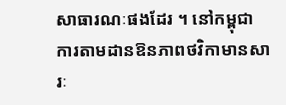សាធារណៈផងដែរ ។ នៅកម្ពុជា ការតាមដានឱនភាពថវិកាមានសារៈ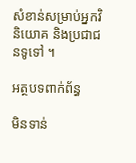សំខាន់សម្រាប់អ្នកវិនិយោគ និងប្រជាជនទូទៅ ។

អត្ថបទពាក់ព័ន្ធ

មិនទាន់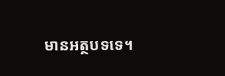មានអត្ថបទទេ។